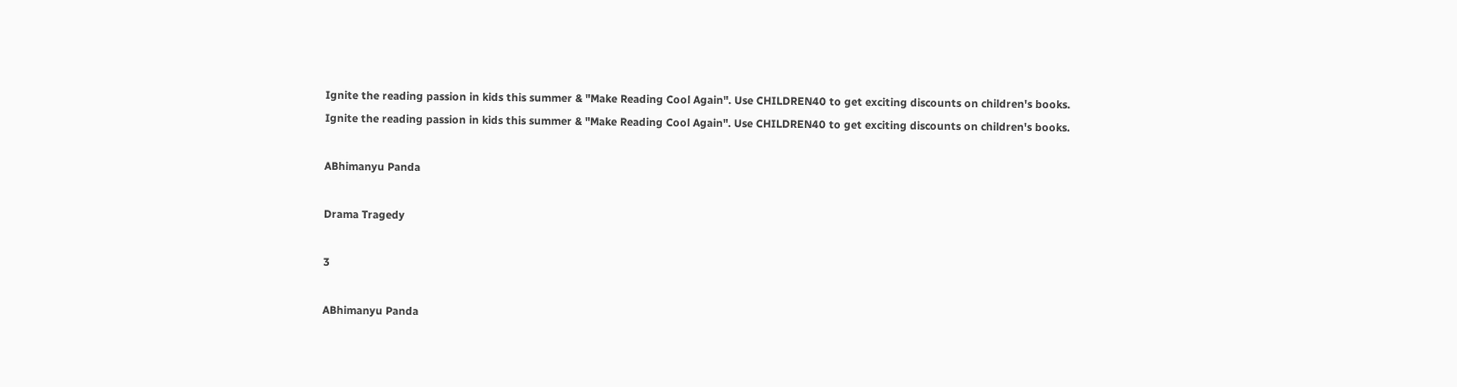Ignite the reading passion in kids this summer & "Make Reading Cool Again". Use CHILDREN40 to get exciting discounts on children's books.
Ignite the reading passion in kids this summer & "Make Reading Cool Again". Use CHILDREN40 to get exciting discounts on children's books.

ABhimanyu Panda

Drama Tragedy

3

ABhimanyu Panda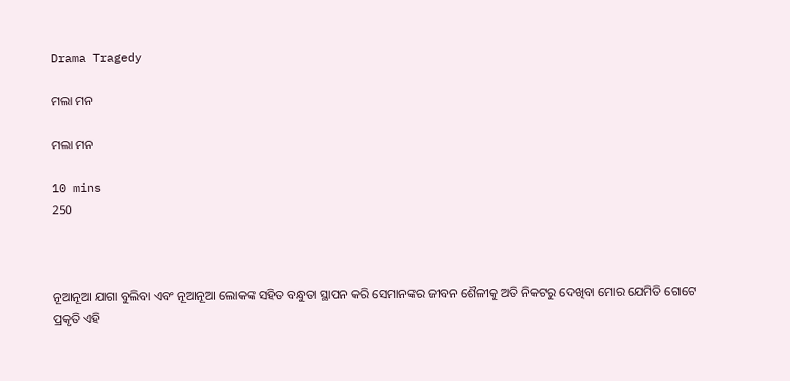Drama Tragedy

ମଲା ମନ

ମଲା ମନ

10 mins
250



ନୂଆନୂଆ ଯାଗା ବୁଲିବା ଏବଂ ନୂଆନୂଆ ଲୋକଙ୍କ ସହିତ ବନ୍ଧୁତା ସ୍ଥାପନ କରି ସେମାନଙ୍କର ଜୀବନ ଶୈଳୀକୁ ଅତି ନିକଟରୁ ଦେଖିବା ମୋର ଯେମିତି ଗୋଟେ ପ୍ରକୃତି ଏହି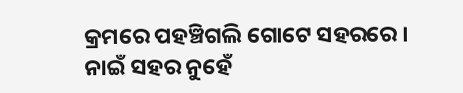କ୍ରମରେ ପହଞ୍ଚିଗଲି ଗୋଟେ ସହରରେ । ନାଇଁ ସହର ନୁହେଁ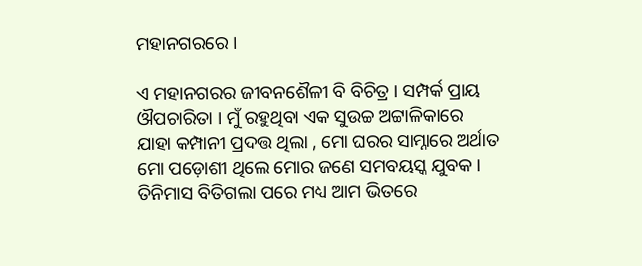ମହାନଗରରେ ।

ଏ ମହାନଗରର ଜୀବନଶୈଳୀ ବି ବିଚିତ୍ର । ସମ୍ପର୍କ ପ୍ରାୟ ଔପଚାରିତା । ମୁଁ ରହୁଥିବା ଏକ ସୁଉଚ୍ଚ ଅଟ୍ଟାଳିକାରେ ଯାହା କମ୍ପାନୀ ପ୍ରଦତ୍ତ ଥିଲା , ମୋ ଘରର ସାମ୍ନାରେ ଅର୍ଥାତ ମୋ ପଡ଼ୋଶୀ ଥିଲେ ମୋର ଜଣେ ସମବୟସ୍କ ଯୁବକ । ତିନିମାସ ବିତିଗଲା ପରେ ମଧ୍ୟ ଆମ ଭିତରେ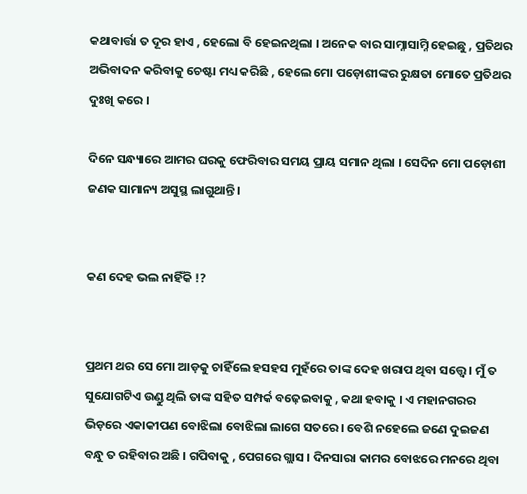କଥାବାର୍ତ୍ତା ତ ଦୂର ହାଏ , ହେଲୋ ବି ହେଇନଥିଲା । ଅନେକ ବାର ସାମ୍ନାସାମ୍ନି ହେଇଛୁ , ପ୍ରତିଥର ଅଭିବାଦନ କରିବାକୁ ଚେଷ୍ଟା ମଧ୍ୟ କରିଛି , ହେଲେ ମୋ ପଡ଼ୋଶୀଙ୍କର ରୁକ୍ଷତା ମୋତେ ପ୍ରତିଥର ଦୁଃଖି କରେ ।

ଦିନେ ସନ୍ଧ୍ୟାରେ ଆମର ଘରକୁ ଫେରିବାର ସମୟ ପ୍ରାୟ ସମାନ ଥିଲା । ସେଦିନ ମୋ ପଡ଼ୋଶୀ ଜଣକ ସାମାନ୍ୟ ଅସୁସ୍ଥ ଲାଗୁଥାନ୍ତି ।


କଣ ଦେହ ଭଲ ନାହିଁକି !?


ପ୍ରଥମ ଥର ସେ ମୋ ଆଡ଼କୁ ଚାହିଁଲେ ହସହସ ମୁହଁରେ ତାଙ୍କ ଦେହ ଖରାପ ଥିବା ସତ୍ତ୍ୱେ । ମୁଁ ତ ସୁଯୋଗଟିଏ ଉଣ୍ଡୁ ଥିଲି ତାଙ୍କ ସହିତ ସମ୍ପର୍କ ବଢ଼େଇବାକୁ , କଥା ହବାକୁ । ଏ ମହାନଗରର ଭିଡ଼ରେ ଏକାକୀପଣ ବୋଝିଲା ବୋଝିଲା ଲାଗେ ସତରେ । ବେଶି ନହେଲେ ଜଣେ ଦୁଇଜଣ ବନ୍ଧୁ ତ ରହିବାର ଅଛି । ଗପିବାକୁ , ପେଗରେ ଗ୍ଲାସ । ଦିନସାରା କାମର ବୋଝରେ ମନରେ ଥିବା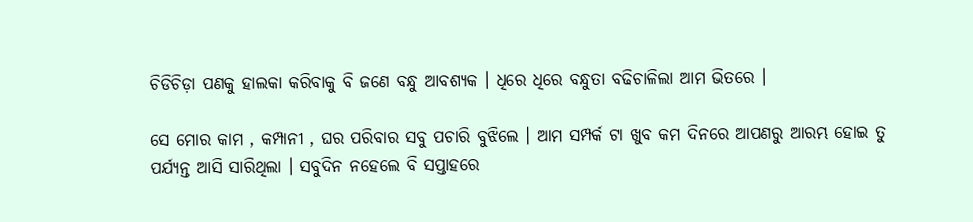ଚିଡିଚିଡ଼ା ପଣକୁ ହାଲକା କରିବାକୁ ବି ଜଣେ ବନ୍ଧୁ ଆବଶ୍ୟକ । ଧିରେ ଧିରେ ବନ୍ଧୁତା ବଢିଚାଳିଲା ଆମ ଭିତରେ ।

ସେ ମୋର କାମ , କମ୍ପାନୀ , ଘର ପରିବାର ସବୁ ପଚାରି ବୁଝିଲେ । ଆମ ସମ୍ପର୍କ ଟା ଖୁବ କମ ଦିନରେ ଆପଣରୁ ଆରମ୍ଭ ହୋଇ ତୁ ପର୍ଯ୍ୟନ୍ତ ଆସି ସାରିଥିଲା । ସବୁଦିନ ନହେଲେ ବି ସପ୍ତାହରେ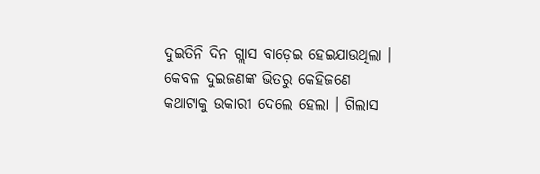ଦୁଇତିନି ଦିନ ଗ୍ଲାସ ବାଡ଼େଇ ହେଇଯାଉଥିଲା । କେବଳ ଦୁଇଜଣଙ୍କ ଭିତରୁ କେହିଜଣେ କଥାଟାକୁ ଉକାରୀ ଦେଲେ ହେଲା । ଗିଲାସ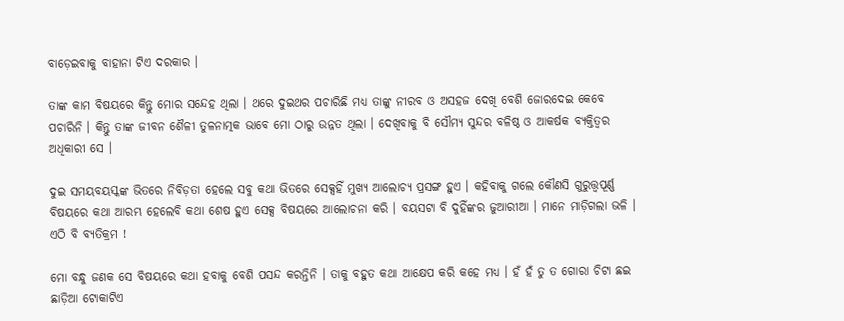ବାଡ଼େଇବାକୁ ବାହାନା ଟିଏ ଦରକାର ।

ତାଙ୍କ କାମ ବିଷୟରେ କିନ୍ତୁ ମୋର ସନ୍ଦେହ ଥିଲା । ଥରେ ଦୁଇଥର ପଚାରିଛି ମଧ୍ୟ ତାଙ୍କୁ ନୀରବ ଓ ଅସହଜ ଦେଖି ବେଶି ଜୋରଦେଇ କେବେ ପଚାରିନି । କିନ୍ତୁ ତାଙ୍କ ଜୀବନ ଶୈଳୀ ତୁଳନାତ୍ମକ ଭାବେ ମୋ ଠାରୁ ଉନ୍ନତ ଥିଲା । ଦେଖିବାକୁ ବି ସୌମ୍ୟ ସୁନ୍ଦର ବଳିଷ୍ଠ ଓ ଆକର୍ଷକ ବ୍ୟକ୍ତିତ୍ୱର ଅଧିକାରୀ ସେ ।

ଦୁଇ ସମୟବୟସ୍କଙ୍କ ଭିତରେ ନିବିଡ଼ତା ହେଲେ ସବୁ କଥା ଭିତରେ ସେକ୍ସହିଁ ମୁଖ୍ୟ ଆଲୋଚ୍ୟ ପ୍ରସଙ୍ଗ ହୁଏ । କହିବାକୁ ଗଲେ କୌଣସି ଗୁରୁତ୍ତ୍ୱପୂର୍ଣ୍ଣ ବିଷୟରେ କଥା ଆରମ୍ଭ ହେଲେବି କଥା ଶେଷ ହୁଏ ସେକ୍ସ ବିଷୟରେ ଆଲୋଚନା କରି । ବୟସଟା ବି ଦୁହିଁଙ୍କର ଜୁଆରୀଆ । ମାନେ ମାଡ଼ିଗଲା ଭଳି । ଏଠି ବି ବ୍ୟତିକ୍ରମ !

ମୋ ବନ୍ଧୁ ଜଣକ ସେ ବିଷୟରେ କଥା ହବାକୁ ବେଶି ପସନ୍ଦ କରନ୍ତିନି । ତାକୁ ବହୁତ କଥା ଆକ୍ଷେପ କରି କହେ ମଧ୍ୟ । ହଁ ହଁ ତୁ ତ ଗୋରା ଚିଟା ଛଇ ଛାଡ଼ିଆ ଟୋକାଟିଏ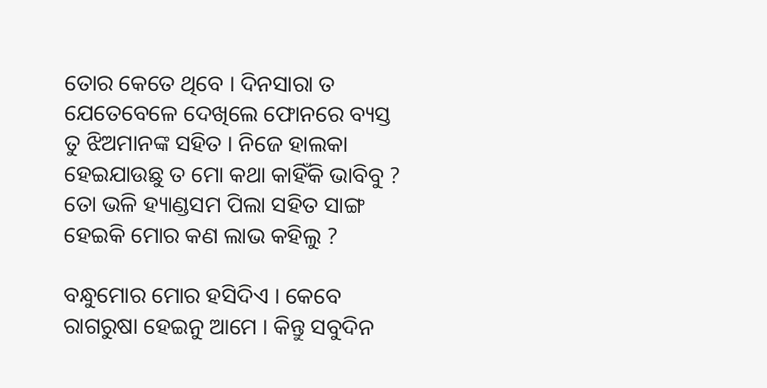ତୋର କେତେ ଥିବେ । ଦିନସାରା ତ ଯେତେବେଳେ ଦେଖିଲେ ଫୋନରେ ବ୍ୟସ୍ତ ତୁ ଝିଅମାନଙ୍କ ସହିତ । ନିଜେ ହାଲକା ହେଇଯାଉଛୁ ତ ମୋ କଥା କାହିଁକି ଭାବିବୁ ? ତୋ ଭଳି ହ୍ୟାଣ୍ଡସମ ପିଲା ସହିତ ସାଙ୍ଗ ହେଇକି ମୋର କଣ ଲାଭ କହିଲୁ ?

ବନ୍ଧୁମୋର ମୋର ହସିଦିଏ । କେବେ ରାଗରୁଷା ହେଇନୁ ଆମେ । କିନ୍ତୁ ସବୁଦିନ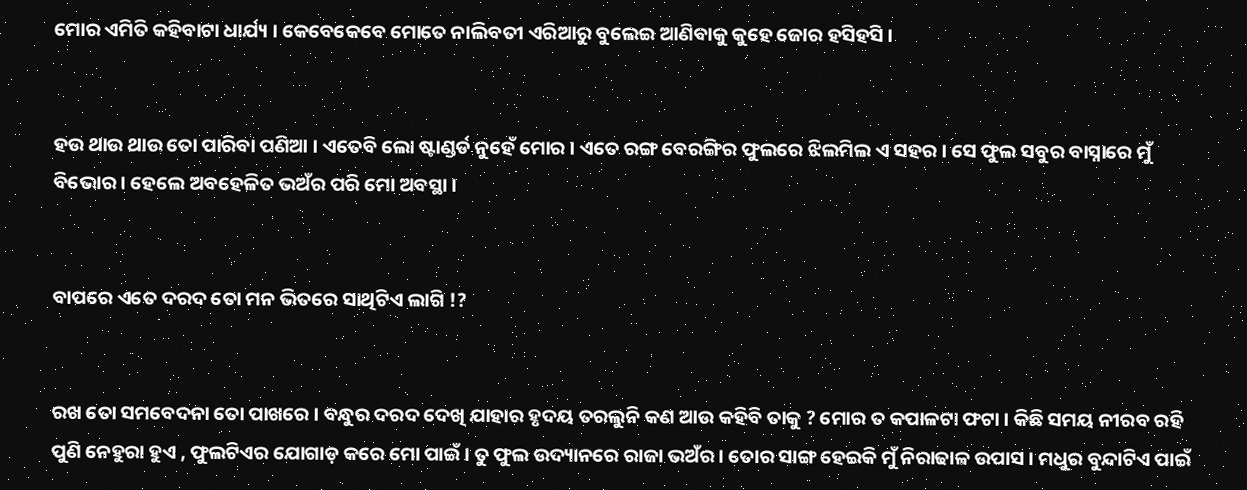ମୋର ଏମିତି କହିବାଟା ଧାର୍ଯ୍ୟ । କେବେକେବେ ମୋତେ ନାଲିବତୀ ଏରିଆରୁ ବୁଲେଇ ଆଣିବାକୁ କୁହେ ଜୋର ହସିହସି ।


ହଉ ଥାଉ ଥାଉ ତୋ ପାରିବା ପଣିଆ । ଏତେବି ଲୋ ଷ୍ଟାଣ୍ଡର୍ଡ ନୁହେଁ ମୋର । ଏତେ ରଙ୍ଗ ବେରଙ୍ଗିର ଫୁଲରେ ଝିଲମିଲ ଏ ସହର । ସେ ଫୁଲ ସବୁର ବାସ୍ନାରେ ମୁଁ ବିଭୋର । ହେଲେ ଅବହେଳିତ ଭଅଁର ପରି ମୋ ଅବସ୍ଥା ।


ବାପରେ ଏତେ ଦରଦ ତୋ ମନ ଭିତରେ ସାଥିଟିଏ ଲାଗି !?


ରଖ ତୋ ସମବେଦନା ତୋ ପାଖରେ । ବନ୍ଧୁର ଦରଦ ଦେଖି ଯାହାର ହୃଦୟ ତରଲୁନି କଣ ଆଉ କହିବି ତାକୁ ? ମୋର ତ କପାଳଟା ଫଟା । କିଛି ସମୟ ନୀରବ ରହି ପୁଣି ନେହୁରା ହୁଏ , ଫୁଲଟିଏର ଯୋଗାଡ଼ କରେ ମୋ ପାଇଁ । ତୁ ଫୁଲ ଉଦ୍ୟାନରେ ରାଜା ଭଅଁର । ତୋର ସାଙ୍ଗ ହେଇକି ମୁଁ ନିରାଢାଳ ଉପାସ । ମଧୁର ବୁନ୍ଦାଟିଏ ପାଇଁ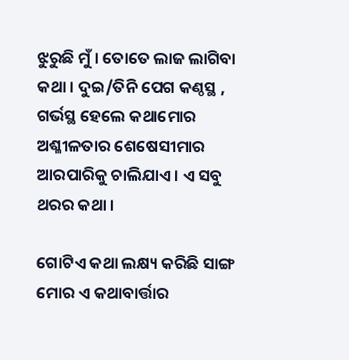ଝୁରୁଛି ମୁଁ । ତୋତେ ଲାଜ ଲାଗିବା କଥା । ଦୁଇ/ତିନି ପେଗ କଣ୍ଠସ୍ଥ , ଗର୍ଭସ୍ଥ ହେଲେ କଥାମୋର ଅଶ୍ଳୀଳତାର ଶେଷେସୀମାର ଆରପାରିକୁ ଚାଲିଯାଏ । ଏ ସବୁ ଥରର କଥା ।

ଗୋଟିଏ କଥା ଲକ୍ଷ୍ୟ କରିଛି ସାଙ୍ଗ ମୋର ଏ କଥାବାର୍ତ୍ତାର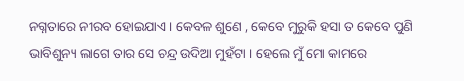ନଗ୍ନତାରେ ନୀରବ ହୋଇଯାଏ । କେବଳ ଶୁଣେ , କେବେ ମୁରୁକି ହସା ତ କେବେ ପୁଣି ଭାବିଶୁନ୍ୟ ଲାଗେ ତାର ସେ ଚନ୍ଦ୍ର ଉଦିଆ ମୁହଁଟା । ହେଲେ ମୁଁ ମୋ କାମରେ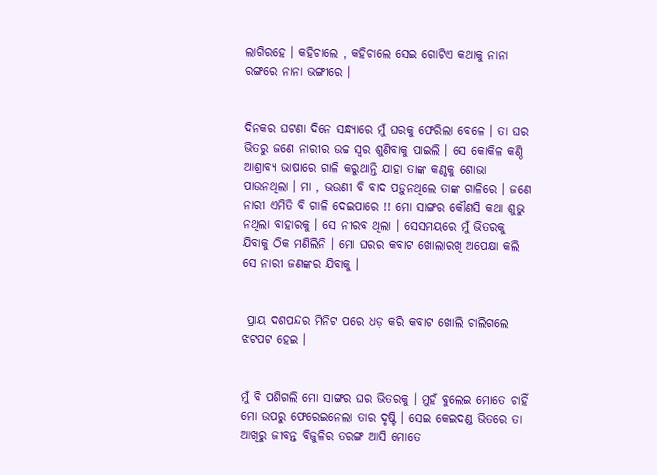ଲାଗିରହେ । କହିଚାଲେ , କହିଚାଲେ ସେଇ ଗୋଟିଏ କଥାକୁ ନାନା ରଙ୍ଗରେ ନାନା ଭଙ୍ଗୀରେ ।


ଦିନକର ଘଟଣା ଦିନେ ସନ୍ଧ୍ୟାରେ ମୁଁ ଘରକୁ ଫେରିଲା ବେଳେ । ତା ଘର ଭିତରୁ ଜଣେ ନାରୀର ଉଚ୍ଚ ସ୍ୱର ଶୁଣିବାକୁ ପାଇଲି । ସେ କୋକିଳ କଣ୍ଠି ଆଶ୍ରାବ୍ୟ ଭାଷାରେ ଗାଳି କରୁଥାନ୍ତି ଯାହା ତାଙ୍କ କଣ୍ଠକୁ ଶୋଭା ପାଉନଥିଲା । ମା , ଭଉଣୀ ବି ବାଦ ପଡ଼ୁନଥିଲେ ତାଙ୍କ ଗାଳିରେ । ଜଣେ ନାରୀ ଏମିତି ବି ଗାଳି ଦେଇପାରେ !! ମୋ ସାଙ୍ଗର କୌଣସି କଥା ଶୁଭୁ ନଥିଲା ବାହାରକୁ । ସେ ନୀରବ ଥିଲା । ସେସମୟରେ ମୁଁ ଭିତରକୁ ଯିବାକୁ ଠିକ ମଣିଲିନି । ମୋ ଘରର କବାଟ ଖୋଲାରଖି ଅପେକ୍ଷା କଲି ସେ ନାରୀ ଜଣଙ୍କର ଯିବାକୁ ।


 ପ୍ରାୟ ଦଶପନ୍ଦର ମିନିଟ ପରେ ଧଡ଼ କରି କବାଟ ଖୋଲି ଚାଲିଗଲେ ଝଟପଟ ହେଇ ।


ମୁଁ ବି ପଶିଗଲି ମୋ ସାଙ୍ଗର ଘର ଭିତରକୁ । ମୁହଁ ବୁଲେଇ ମୋତେ ଚାହିଁ ମୋ ଉପରୁ ଫେରେଇନେଲା ତାର ଦୃଷ୍ଟି । ସେଇ କେଇଦଣ୍ଡ ଭିତରେ ତା ଆଖିରୁ ଜୀବନ୍ତ ବିଜୁଳିର ତରଙ୍ଗ ଆସି ମୋତେ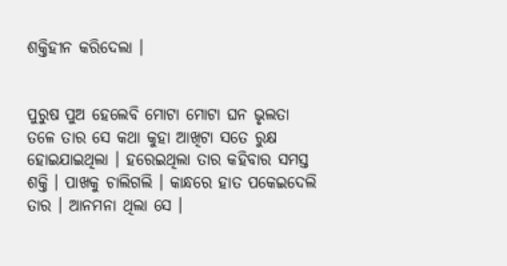ଶକ୍ତିହୀନ କରିଦେଲା ।


ପୁରୁଷ ପୁଅ ହେଲେବି ମୋଟା ମୋଟା ଘନ ଭୃଲତା ତଳେ ତାର ସେ କଥା କୁହା ଆଖିଟା ସତେ ରୁକ୍ଷ ହୋଇଯାଇଥିଲା । ହରେଇଥିଲା ତାର କହିବାର ସମସ୍ତ ଶକ୍ତି । ପାଖକୁ ଚାଲିଗଲି । କାନ୍ଧରେ ହାତ ପକେଇଦେଲି ତାର । ଆନମନା ଥିଲା ସେ ।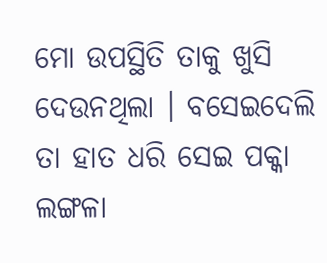ମୋ ଉପସ୍ଥିତି ତାକୁ ଖୁସି ଦେଉନଥିଲା । ବସେଇଦେଲି ତା ହାତ ଧରି ସେଇ ପକ୍କା ଲଙ୍ଗଳା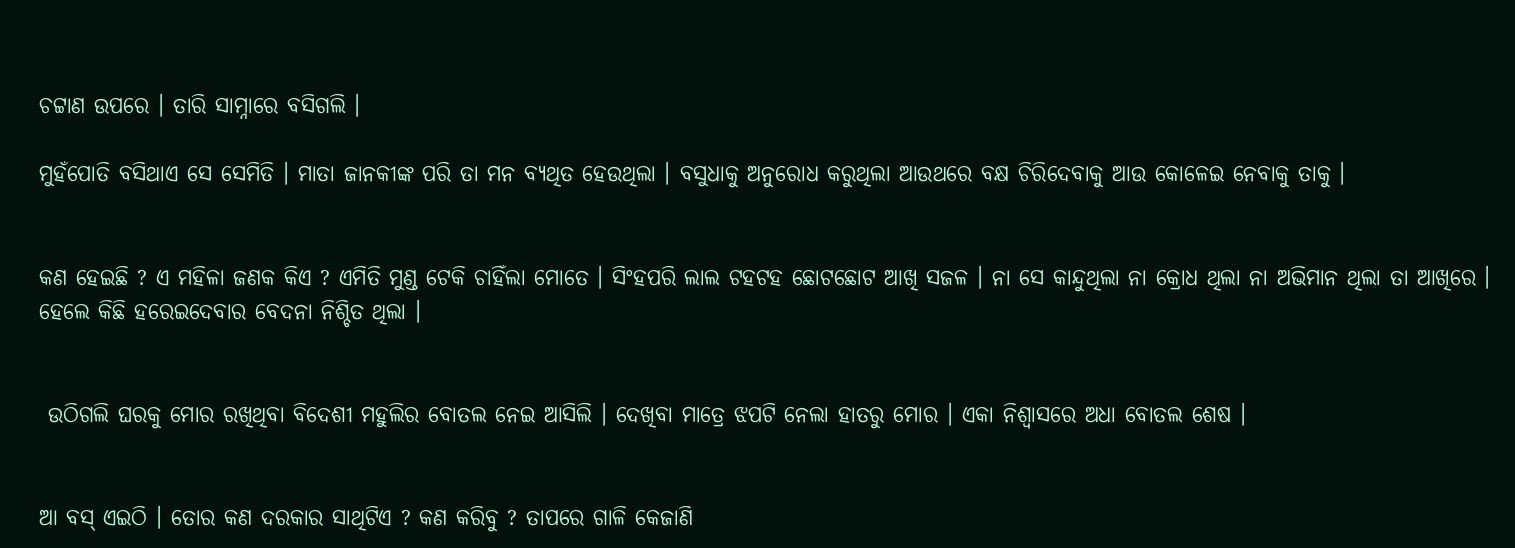ଚଟ୍ଟାଣ ଉପରେ । ତାରି ସାମ୍ନାରେ ବସିଗଲି ।

ମୁହଁପୋତି ବସିଥାଏ ସେ ସେମିତି । ମାତା ଜାନକୀଙ୍କ ପରି ତା ମନ ବ୍ୟଥିତ ହେଉଥିଲା । ବସୁଧାକୁ ଅନୁରୋଧ କରୁଥିଲା ଆଉଥରେ ବକ୍ଷ ଚିରିଦେବାକୁ ଆଉ କୋଳେଇ ନେବାକୁ ତାକୁ ।


କଣ ହେଇଛି ? ଏ ମହିଳା ଜଣକ କିଏ ? ଏମିତି ମୁଣ୍ଡ ଟେକି ଚାହିଁଲା ମୋତେ । ସିଂହପରି ଲାଲ ଟହଟହ ଛୋଟଛୋଟ ଆଖି ସଜଳ । ନା ସେ କାନ୍ଦୁଥିଲା ନା କ୍ରୋଧ ଥିଲା ନା ଅଭିମାନ ଥିଲା ତା ଆଖିରେ । ହେଲେ କିଛି ହରେଇଦେବାର ବେଦନା ନିଶ୍ଚିତ ଥିଲା ।


 ଉଠିଗଲି ଘରକୁ ମୋର ରଖିଥିବା ବିଦେଶୀ ମହୁଲିର ବୋତଲ ନେଇ ଆସିଲି । ଦେଖିବା ମାତ୍ରେ ଝପଟି ନେଲା ହାତରୁ ମୋର । ଏକା ନିଶ୍ୱାସରେ ଅଧା ବୋତଲ ଶେଷ ।


ଆ ବସ୍ ଏଇଠି । ତୋର କଣ ଦରକାର ସାଥିଟିଏ ? କଣ କରିବୁ ? ତାପରେ ଗାଳି କେଜାଣି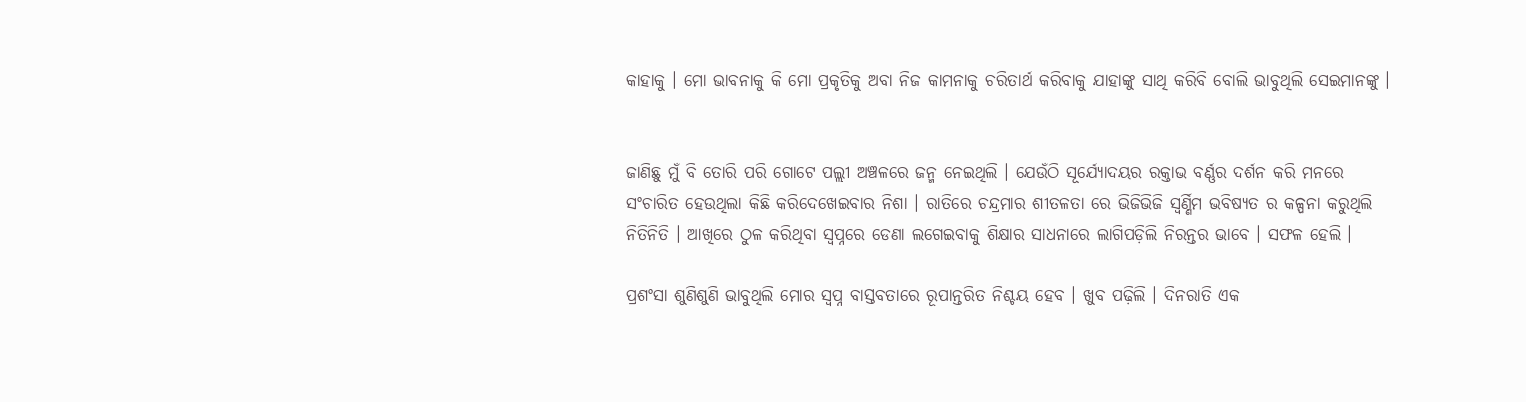କାହାକୁ । ମୋ ଭାବନାକୁ କି ମୋ ପ୍ରକୃତିକୁ ଅବା ନିଜ କାମନାକୁ ଚରିତାର୍ଥ କରିବାକୁ ଯାହାଙ୍କୁ ସାଥି କରିବି ବୋଲି ଭାବୁଥିଲି ସେଇମାନଙ୍କୁ ।


ଜାଣିଛୁ ମୁଁ ବି ତୋରି ପରି ଗୋଟେ ପଲ୍ଲୀ ଅଞ୍ଚଳରେ ଜନ୍ମ ନେଇଥିଲି । ଯେଉଁଠି ସୂର୍ଯ୍ୟୋଦୟର ରକ୍ତାଭ ବର୍ଣ୍ଣର ଦର୍ଶନ କରି ମନରେ ସଂଚାରିତ ହେଉଥିଲା କିଛି କରିଦେଖେଇବାର ନିଶା । ରାତିରେ ଚନ୍ଦ୍ରମାର ଶୀତଳତା ରେ ଭିଜିଭିଜି ସ୍ବର୍ଣ୍ଣିମ ଭବିଷ୍ୟତ ର କଳ୍ପନା କରୁଥିଲି ନିତିନିତି । ଆଖିରେ ଠୁଳ କରିଥିବା ସ୍ୱପ୍ନରେ ଡେଣା ଲଗେଇବାକୁ ଶିକ୍ଷାର ସାଧନାରେ ଲାଗିପଡ଼ିଲି ନିରନ୍ତର ଭାବେ । ସଫଳ ହେଲି ।

ପ୍ରଶଂସା ଶୁଣିଶୁଣି ଭାବୁଥିଲି ମୋର ସ୍ୱପ୍ନ ବାସ୍ତବତାରେ ରୂପାନ୍ତରିତ ନିଶ୍ଚୟ ହେବ । ଖୁବ ପଢ଼ିଲି । ଦିନରାତି ଏକ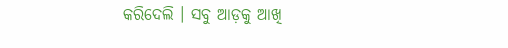କରିଦେଲି । ସବୁ ଆଡ଼କୁ ଆଖି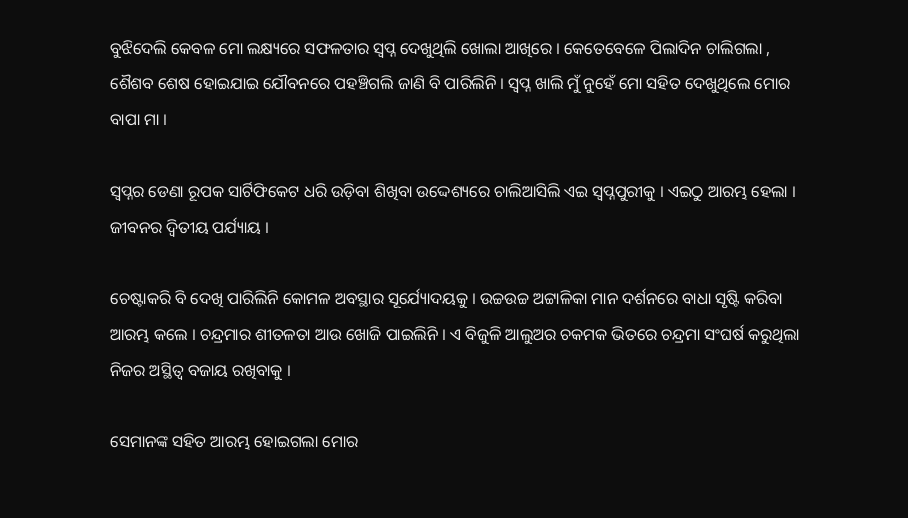ବୁଝିଦେଲି କେବଳ ମୋ ଲକ୍ଷ୍ୟରେ ସଫଳତାର ସ୍ୱପ୍ନ ଦେଖୁଥିଲି ଖୋଲା ଆଖିରେ । କେତେବେଳେ ପିଲାଦିନ ଚାଲିଗଲା , ଶୈଶବ ଶେଷ ହୋଇଯାଇ ଯୌବନରେ ପହଞ୍ଚିଗଲି ଜାଣି ବି ପାରିଲିନି । ସ୍ୱପ୍ନ ଖାଲି ମୁଁ ନୁହେଁ ମୋ ସହିତ ଦେଖୁଥିଲେ ମୋର ବାପା ମା ।

ସ୍ବପ୍ନର ଡେଣା ରୂପକ ସାର୍ଟିଫିକେଟ ଧରି ଉଡ଼ିବା ଶିଖିବା ଉଦ୍ଦେଶ୍ୟରେ ଚାଲିଆସିଲି ଏଇ ସ୍ବପ୍ନପୁରୀକୁ । ଏଇଠୁ ଆରମ୍ଭ ହେଲା । ଜୀବନର ଦ୍ଵିତୀୟ ପର୍ଯ୍ୟାୟ ।

ଚେଷ୍ଟାକରି ବି ଦେଖି ପାରିଲିନି କୋମଳ ଅବସ୍ଥାର ସୂର୍ଯ୍ୟୋଦୟକୁ । ଉଚ୍ଚଉଚ୍ଚ ଅଟ୍ଟାଳିକା ମାନ ଦର୍ଶନରେ ବାଧା ସୃଷ୍ଟି କରିବା ଆରମ୍ଭ କଲେ । ଚନ୍ଦ୍ରମାର ଶୀତଳତା ଆଉ ଖୋଜି ପାଇଲିନି । ଏ ବିଜୁଳି ଆଲୁଅର ଚକମକ ଭିତରେ ଚନ୍ଦ୍ରମା ସଂଘର୍ଷ କରୁଥିଲା ନିଜର ଅସ୍ଥିତ୍ୱ ବଜାୟ ରଖିବାକୁ ।

ସେମାନଙ୍କ ସହିତ ଆରମ୍ଭ ହୋଇଗଲା ମୋର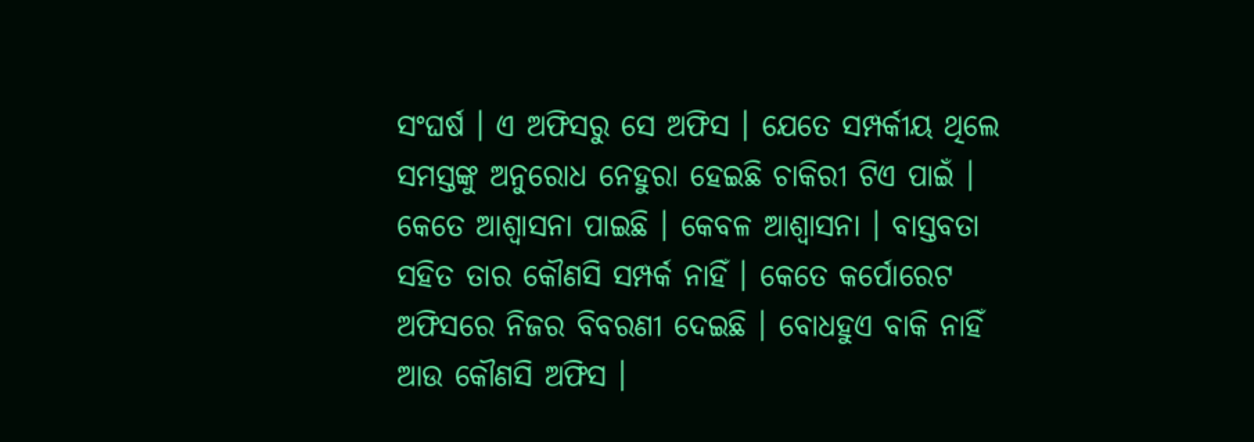ସଂଘର୍ଷ । ଏ ଅଫିସରୁ ସେ ଅଫିସ । ଯେତେ ସମ୍ପର୍କୀୟ ଥିଲେ ସମସ୍ତଙ୍କୁ ଅନୁରୋଧ ନେହୁରା ହେଇଛି ଚାକିରୀ ଟିଏ ପାଇଁ । କେତେ ଆଶ୍ୱାସନା ପାଇଛି । କେବଳ ଆଶ୍ୱାସନା । ବାସ୍ତବତା ସହିତ ତାର କୌଣସି ସମ୍ପର୍କ ନାହିଁ । କେତେ କର୍ପୋରେଟ ଅଫିସରେ ନିଜର ବିବରଣୀ ଦେଇଛି । ବୋଧହୁଏ ବାକି ନାହିଁ ଆଉ କୌଣସି ଅଫିସ ।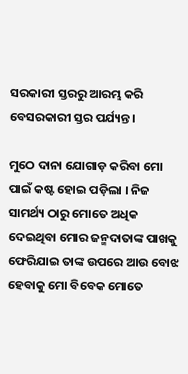ସରକାରୀ ସ୍ତରରୁ ଆରମ୍ଭ କରି ବେସରକାରୀ ସ୍ତର ପର୍ଯ୍ୟନ୍ତ ।

ମୁଠେ ଦାନା ଯୋଗାଡ଼ କରିବା ମୋ ପାଇଁ କଷ୍ଟ ହୋଇ ପଡ଼ିଲା । ନିଜ ସାମର୍ଥ୍ୟ ଠାରୁ ମୋତେ ଅଧିକ ଦେଇଥିବା ମୋର ଜନ୍ମଦାତାଙ୍କ ପାଖକୁ ଫେରିଯାଇ ତାଙ୍କ ଉପରେ ଆଉ ବୋଝ ହେବାକୁ ମୋ ବିବେକ ମୋତେ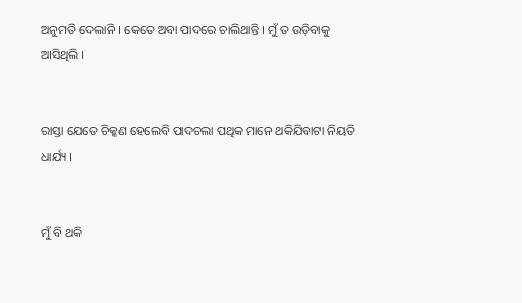ଅନୁମତି ଦେଲାନି । କେତେ ଅବା ପାଦରେ ଚାଲିଥାନ୍ତି । ମୁଁ ତ ଉଡ଼ିବାକୁ ଆସିଥିଲି ।


ରାସ୍ତା ଯେତେ ଚିକ୍କଣ ହେଲେବି ପାଦଚଲା ପଥିକ ମାନେ ଥକିଯିବାଟା ନିୟତି ଧାର୍ଯ୍ୟ ।


ମୁଁ ବି ଥକି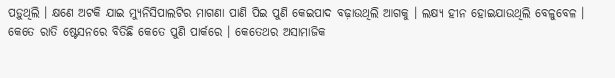ପଡ଼ୁଥିଲି । କ୍ଷଣେ ଅଟକି ଯାଇ ମ୍ୟୁନିସିପାଲଟିର ମାଗଣା ପାଣି ପିଇ ପୁଣି କେଇପାଦ ବଢ଼ାଉଥିଲି ଆଗକୁ । ଲକ୍ଷ୍ୟ ହୀନ ହୋଇଯାଉଥିଲି ବେଳୁବେଳ । କେତେ ରାତି ଷ୍ଟେସନରେ ବିତିଛି କେତେ ପୁଣି ପାର୍କରେ । କେତେଥର ଅସାମାଜିକ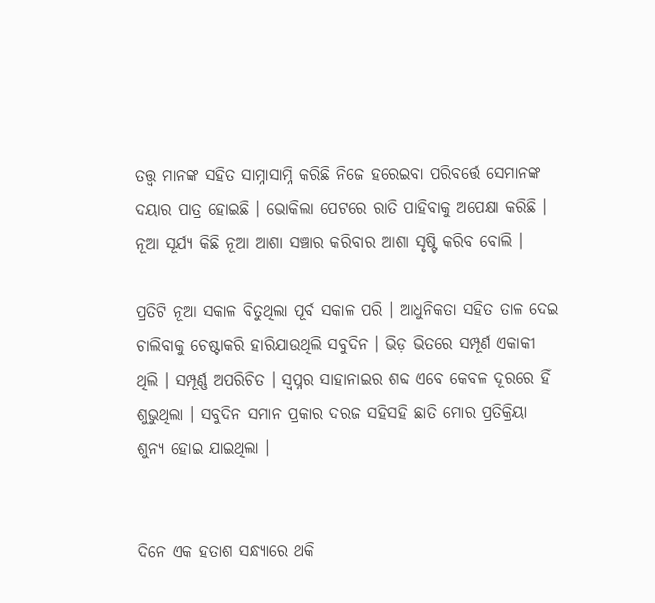ତତ୍ତ୍ୱ ମାନଙ୍କ ସହିତ ସାମ୍ନାସାମ୍ନି କରିଛି ନିଜେ ହରେଇବା ପରିବର୍ତ୍ତେ ସେମାନଙ୍କ ଦୟାର ପାତ୍ର ହୋଇଛି । ଭୋକିଲା ପେଟରେ ରାତି ପାହିବାକୁ ଅପେକ୍ଷା କରିଛି । ନୂଆ ସୂର୍ଯ୍ୟ କିଛି ନୂଆ ଆଶା ସଞ୍ଚାର କରିବାର ଆଶା ସୃଷ୍ଟି କରିବ ବୋଲି ।

ପ୍ରତିଟି ନୂଆ ସକାଳ ବିତୁଥିଲା ପୂର୍ବ ସକାଳ ପରି । ଆଧୁନିକତା ସହିତ ତାଳ ଦେଇ ଚାଲିବାକୁ ଚେଷ୍ଟାକରି ହାରିଯାଉଥିଲି ସବୁଦିନ । ଭିଡ଼ ଭିତରେ ସମ୍ପୂର୍ଣ ଏକାକୀ ଥିଲି । ସମ୍ପୂର୍ଣ୍ଣ ଅପରିଚିତ । ସ୍ବପ୍ନର ସାହାନାଇର ଶବ୍ଦ ଏବେ କେବଳ ଦୂରରେ ହିଁ ଶୁଭୁଥିଲା । ସବୁଦିନ ସମାନ ପ୍ରକାର ଦରଜ ସହିସହି ଛାତି ମୋର ପ୍ରତିକ୍ରିୟା ଶୁନ୍ୟ ହୋଇ ଯାଇଥିଲା ।


ଦିନେ ଏକ ହତାଶ ସନ୍ଧ୍ୟାରେ ଥକି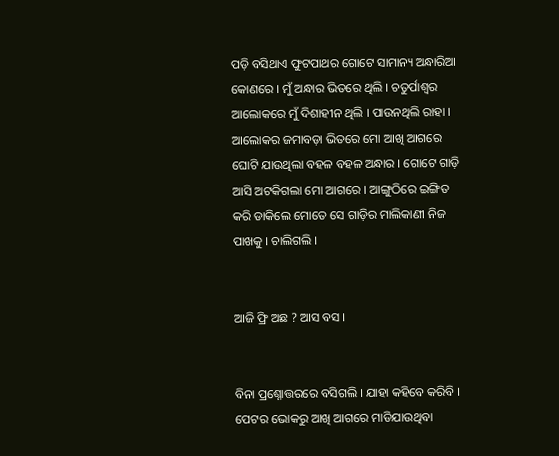ପଡ଼ି ବସିଥାଏ ଫୁଟପାଥର ଗୋଟେ ସାମାନ୍ୟ ଅନ୍ଧାରିଆ କୋଣରେ । ମୁଁ ଅନ୍ଧାର ଭିତରେ ଥିଲି । ଚତୁର୍ପାଶ୍ୱର ଆଲୋକରେ ମୁଁ ଦିଶାହୀନ ଥିଲି । ପାଉନଥିଲି ରାହା । ଆଲୋକର ଜମାବଡ଼ା ଭିତରେ ମୋ ଆଖି ଆଗରେ ଘୋଟି ଯାଉଥିଲା ବହଳ ବହଳ ଅନ୍ଧାର । ଗୋଟେ ଗାଡ଼ି ଆସି ଅଟକିଗଲା ମୋ ଆଗରେ । ଆଙ୍ଗୁଠିରେ ଇଙ୍ଗିତ କରି ଡାକିଲେ ମୋତେ ସେ ଗାଡ଼ିର ମାଲିକାଣୀ ନିଜ ପାଖକୁ । ଚାଲିଗଲି ।


ଆଜି ଫ୍ରି ଅଛ ? ଆସ ବସ ।


ବିନା ପ୍ରଶ୍ନୋତ୍ତରରେ ବସିଗଲି । ଯାହା କହିବେ କରିବି । ପେଟର ଭୋକରୁ ଆଖି ଆଗରେ ମାଡିଯାଉଥିବା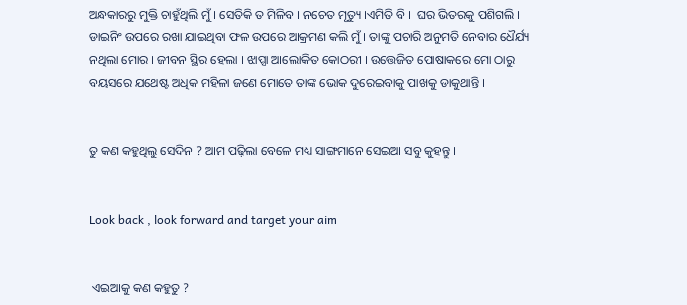ଅନ୍ଧକାରରୁ ମୁକ୍ତି ଚାହୁଁଥିଲି ମୁଁ । ସେତିକି ତ ମିଳିବ । ନଚେତ ମୃତ୍ୟୁ ।ଏମିତି ବି ।  ଘର ଭିତରକୁ ପଶିଗଲି । ଡାଇନିଂ ଉପରେ ରଖା ଯାଇଥିବା ଫଳ ଉପରେ ଆକ୍ରମଣ କଲି ମୁଁ । ତାଙ୍କୁ ପଚାରି ଅନୁମତି ନେବାର ଧୈର୍ଯ୍ୟ ନଥିଲା ମୋର । ଜୀବନ ସ୍ଥିର ହେଲା । ଝାପ୍ସା ଆଲୋକିତ କୋଠରୀ । ଉତ୍ତେଜିତ ପୋଷାକରେ ମୋ ଠାରୁ ବୟସରେ ଯଥେଷ୍ଟ ଅଧିକ ମହିଳା ଜଣେ ମୋତେ ତାଙ୍କ ଭୋକ ଦୁରେଇବାକୁ ପାଖକୁ ଡାକୁଥାନ୍ତି ।


ତୁ କଣ କହୁଥିଲୁ ସେଦିନ ? ଆମ ପଢ଼ିଲା ବେଳେ ମଧ୍ୟ ସାଙ୍ଗମାନେ ସେଇଆ ସବୁ କୁହନ୍ତୁ ।


Look back , look forward and target your aim


 ଏଇଆକୁ କଣ କହୁତୁ ?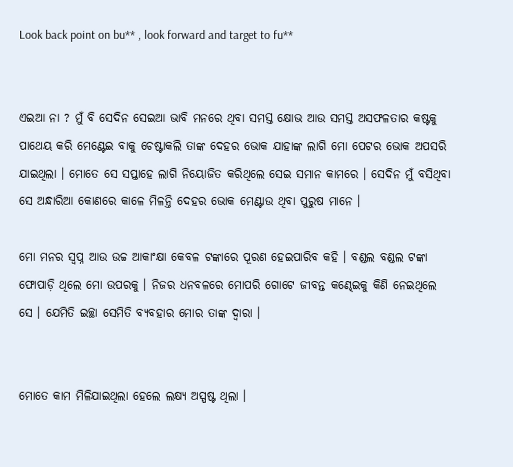Look back point on bu** , look forward and target to fu**


ଏଇଆ ନା ? ମୁଁ ବି ସେଦିନ ସେଇଆ ଭାବି ମନରେ ଥିବା ସମସ୍ତ କ୍ଷୋଭ ଆଉ ସମସ୍ତ ଅସଫଳତାର କଷ୍ଟକୁ ପାଥେୟ କରି ମେଣ୍ଟେଇ ବାକୁ ଚେଷ୍ଟାକଲି ତାଙ୍କ ଦେହର ଭୋକ ଯାହାଙ୍କ ଲାଗି ମୋ ପେଟର ଭୋକ ଅପସରି ଯାଇଥିଲା । ମୋତେ ସେ ସପ୍ତାହେ ଲାଗି ନିୟୋଜିତ କରିଥିଲେ ସେଇ ସମାନ କାମରେ । ସେଦିନ ମୁଁ ବସିଥିବା ସେ ଅନ୍ଧାରିଆ କୋଣରେ କାଳେ ମିଳନ୍ତି ଦେହର ଭୋକ ମେଣ୍ଟାଉ ଥିବା ପୁରୁଷ ମାନେ ।

ମୋ ମନର ସ୍ୱପ୍ନ ଆଉ ଉଚ୍ଚ ଆକାଂକ୍ଷା କେବଳ ଟଙ୍କାରେ ପୂରଣ ହେଇପାରିବ କହି । ବଣ୍ଡଲ ବଣ୍ଡଲ ଟଙ୍କା ଫୋପାଡ଼ି ଥିଲେ ମୋ ଉପରକୁ । ନିଜର ଧନବଳରେ ମୋପରି ଗୋଟେ ଜୀବନ୍ତ କଣ୍ଢେଇକୁ କିଣି ନେଇଥିଲେ ସେ । ଯେମିତି ଇଚ୍ଛା ସେମିତି ବ୍ୟବହାର ମୋର ତାଙ୍କ ଦ୍ବାରା ।


ମୋତେ କାମ ମିଳିଯାଇଥିଲା ହେଲେ ଲକ୍ଷ୍ୟ ଅସ୍ପଷ୍ଟ ଥିଲା ।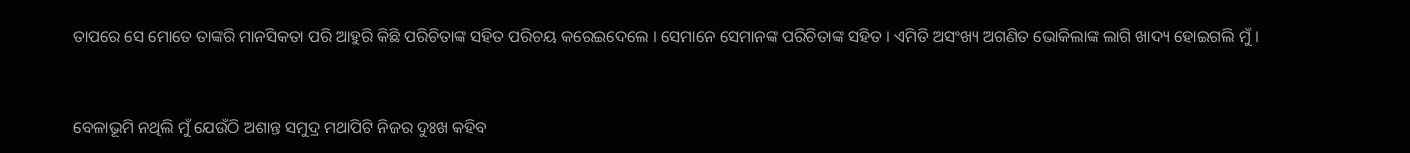ତାପରେ ସେ ମୋତେ ତାଙ୍କରି ମାନସିକତା ପରି ଆହୁରି କିଛି ପରିଚିତାଙ୍କ ସହିତ ପରିଚୟ କରେଇଦେଲେ । ସେମାନେ ସେମାନଙ୍କ ପରିଚିତାଙ୍କ ସହିତ । ଏମିତି ଅସଂଖ୍ୟ ଅଗଣିତ ଭୋକିଲାଙ୍କ ଲାଗି ଖାଦ୍ୟ ହୋଇଗଲି ମୁଁ ।


ବେଳାଭୂମି ନଥିଲି ମୁଁ ଯେଉଁଠି ଅଶାନ୍ତ ସମୁଦ୍ର ମଥାପିଟି ନିଜର ଦୁଃଖ କହିବ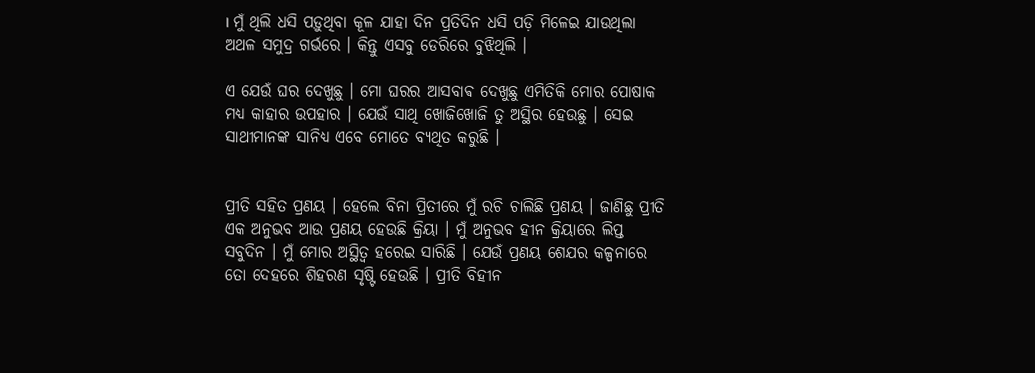। ମୁଁ ଥିଲି ଧସି ପଡ଼ୁଥିବା କୂଳ ଯାହା ଦିନ ପ୍ରତିଦିନ ଧସି ପଡ଼ି ମିଳେଇ ଯାଉଥିଲା ଅଥଳ ସମୁଦ୍ର ଗର୍ଭରେ । କିନ୍ତୁ ଏସବୁ ଡେରିରେ ବୁଝିଥିଲି ।

ଏ ଯେଉଁ ଘର ଦେଖୁଛୁ । ମୋ ଘରର ଆସବାଵ ଦେଖୁଛୁ ଏମିତିକି ମୋର ପୋଷାକ ମଧ୍ୟ କାହାର ଉପହାର । ଯେଉଁ ସାଥି ଖୋଜିଖୋଜି ତୁ ଅସ୍ଥିର ହେଉଛୁ । ସେଇ ସାଥୀମାନଙ୍କ ସାନିଧ୍ୟ ଏବେ ମୋତେ ବ୍ୟଥିତ କରୁଛି ।


ପ୍ରୀତି ସହିତ ପ୍ରଣୟ । ହେଲେ ବିନା ପ୍ରିତୀରେ ମୁଁ ରଚି ଚାଲିଛି ପ୍ରଣୟ । ଜାଣିଛୁ ପ୍ରୀତି ଏକ ଅନୁଭବ ଆଉ ପ୍ରଣୟ ହେଉଛି କ୍ରିୟା । ମୁଁ ଅନୁଭବ ହୀନ କ୍ରିୟାରେ ଲିପ୍ତ ସବୁଦିନ । ମୁଁ ମୋର ଅସ୍ଥିତ୍ୱ ହରେଇ ସାରିଛି । ଯେଉଁ ପ୍ରଣୟ ଶେଯର କଳ୍ପନାରେ ତୋ ଦେହରେ ଶିହରଣ ସୃଷ୍ଟି ହେଉଛି । ପ୍ରୀତି ବିହୀନ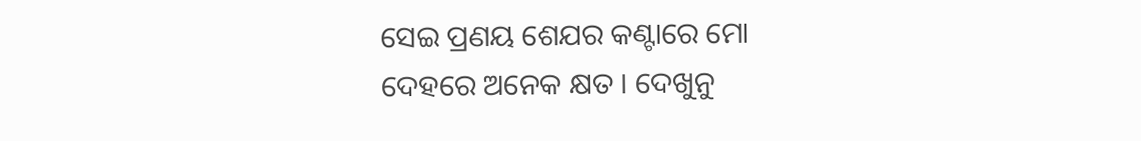ସେଇ ପ୍ରଣୟ ଶେଯର କଣ୍ଟାରେ ମୋ ଦେହରେ ଅନେକ କ୍ଷତ । ଦେଖୁନୁ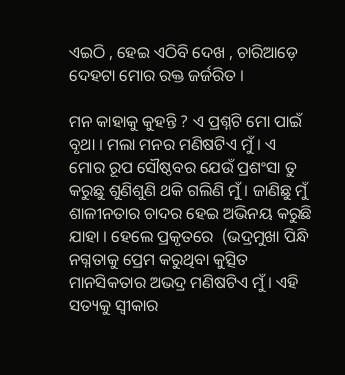ଏଇଠି , ହେଇ ଏଠିବି ଦେଖ , ଚାରିଆଡ଼େ ଦେହଟା ମୋର ରକ୍ତ ଜର୍ଜରିତ ।

ମନ କାହାକୁ କୁହନ୍ତି ? ଏ ପ୍ରଶ୍ନଟି ମୋ ପାଇଁ ବୃଥା । ମଲା ମନର ମଣିଷଟିଏ ମୁଁ । ଏ ମୋର ରୂପ ସୌଷ୍ଠବର ଯେଉଁ ପ୍ରଶଂସା ତୁ କରୁଛୁ ଶୁଣିଶୁଣି ଥକି ଗଲିଣି ମୁଁ । ଜାଣିଛୁ ମୁଁ ଶାଳୀନତାର ଚାଦର ହେଇ ଅଭିନୟ କରୁଛି ଯାହା । ହେଲେ ପ୍ରକୃତରେ  (ଭଦ୍ରମୁଖା ପିନ୍ଧି ନଗ୍ନତାକୁ ପ୍ରେମ କରୁଥିବା କୁତ୍ସିତ ମାନସିକତାର ଅଭଦ୍ର ମଣିଷଟିଏ ମୁଁ । ଏହି ସତ୍ୟକୁ ସ୍ୱୀକାର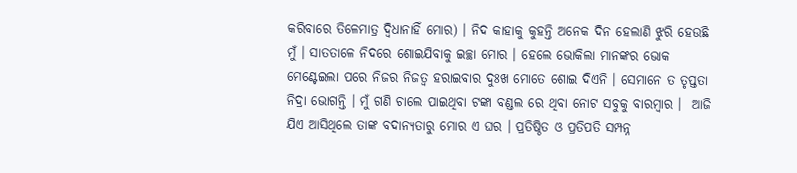କରିବାରେ ତିଳେମାତ୍ର ଦ୍ବିଧାନାହିଁ ମୋର) । ନିଦ କାହାକୁ କୁହନ୍ତି ଅନେକ ଦିନ ହେଲାଣି ଝୁରି ହେଉଛି ମୁଁ । ସାତତାଳେ ନିଦରେ ଶୋଇଯିବାକୁ ଇଚ୍ଛା ମୋର । ହେଲେ ଭୋକିଲା ମାନଙ୍କର ଭୋକ ମେଣ୍ଟେଇଲା ପରେ ନିଜର ନିଜତ୍ବ ହରାଇବାର ଦୁଃଖ ମୋତେ ଶୋଇ ଦିଏନି । ସେମାନେ ତ ତୃପ୍ତତା ନିଦ୍ରା ଭୋଗନ୍ତି । ମୁଁ ଗଣି ଚାଲେ ପାଇଥିବା ଟଙ୍କା ବଣ୍ଡଲ ରେ ଥିବା ନୋଟ ସବୁକୁ ବାରମ୍ବାର ।  ଆଜି ଯିଏ ଆସିଥିଲେ ତାଙ୍କ ବଦାନ୍ୟତାରୁ ମୋର ଏ ଘର । ପ୍ରତିଷ୍ଠିତ ଓ ପ୍ରତିପତି ସମ୍ପନ୍ନ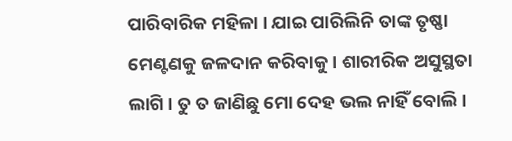ପାରିବାରିକ ମହିଳା । ଯାଇ ପାରିଲିନି ତାଙ୍କ ତୃଷ୍ଣା ମେଣ୍ଟଣକୁ ଜଳଦାନ କରିବାକୁ । ଶାରୀରିକ ଅସୁସ୍ଥତା ଲାଗି । ତୁ ତ ଜାଣିଛୁ ମୋ ଦେହ ଭଲ ନାହିଁ ବୋଲି ।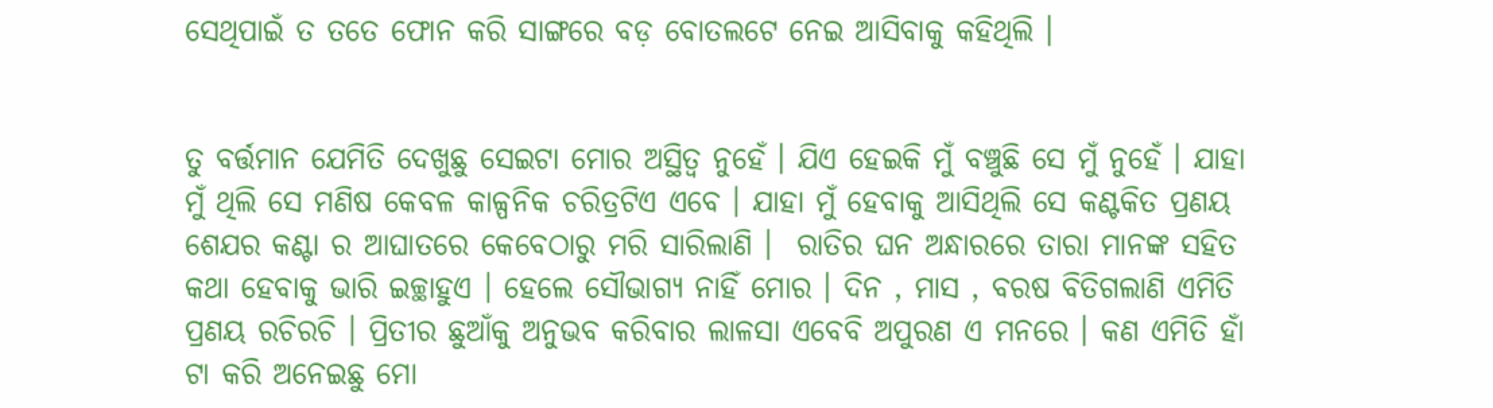ସେଥିପାଇଁ ତ ତତେ ଫୋନ କରି ସାଙ୍ଗରେ ବଡ଼ ବୋତଲଟେ ନେଇ ଆସିବାକୁ କହିଥିଲି ।


ତୁ ବର୍ତ୍ତମାନ ଯେମିତି ଦେଖୁଛୁ ସେଇଟା ମୋର ଅସ୍ଥିତ୍ୱ ନୁହେଁ । ଯିଏ ହେଇକି ମୁଁ ବଞ୍ଚୁଛି ସେ ମୁଁ ନୁହେଁ । ଯାହା ମୁଁ ଥିଲି ସେ ମଣିଷ କେବଳ କାଳ୍ପନିକ ଚରିତ୍ରଟିଏ ଏବେ । ଯାହା ମୁଁ ହେବାକୁ ଆସିଥିଲି ସେ କଣ୍ଟକିତ ପ୍ରଣୟ ଶେଯର କଣ୍ଟା ର ଆଘାତରେ କେବେଠାରୁ ମରି ସାରିଲାଣି ।  ରାତିର ଘନ ଅନ୍ଧାରରେ ତାରା ମାନଙ୍କ ସହିତ କଥା ହେବାକୁ ଭାରି ଇଚ୍ଛାହୁଏ । ହେଲେ ସୌଭାଗ୍ୟ ନାହିଁ ମୋର । ଦିନ , ମାସ , ବରଷ ବିତିଗଲାଣି ଏମିତି ପ୍ରଣୟ ରଚିରଚି । ପ୍ରିତୀର ଛୁଆଁକୁ ଅନୁଭବ କରିବାର ଲାଳସା ଏବେବି ଅପୁରଣ ଏ ମନରେ । କଣ ଏମିତି ହାଁ ଟା କରି ଅନେଇଛୁ ମୋ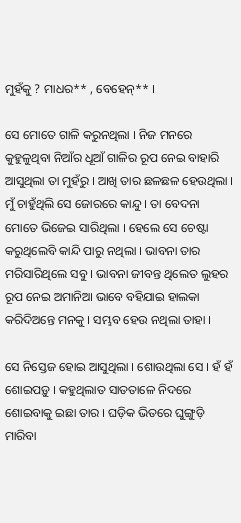ମୁହଁକୁ ? ମାଧର** , ବେହେନ୍** ।

ସେ ମୋତେ ଗାଳି କରୁନଥିଲା । ନିଜ ମନରେ କୁହୁଳୁଥିବା ନିଆଁର ଧୂଆଁ ଗାଳିର ରୂପ ନେଇ ବାହାରି ଆସୁଥିଲା ତା ମୁହଁରୁ । ଆଖି ତାର ଛଳଛଳ ହେଉଥିଲା । ମୁଁ ଚାହୁଁଥିଲି ସେ ଜୋରରେ କାନ୍ଦୁ । ତା ବେଦନା ମୋତେ ଭିଜେଇ ସାରିଥିଲା । ହେଲେ ସେ ଚେଷ୍ଟା କରୁଥିଲେବି କାନ୍ଦି ପାରୁ ନଥିଲା । ଭାବନା ତାର ମରିସାରିଥିଲେ ସବୁ । ଭାବନା ଜୀବନ୍ତ ଥିଲେତ ଲୁହର ରୂପ ନେଇ ଅମାନିଆ ଭାବେ ବହିଯାଇ ହାଲକା କରିଦିଅନ୍ତେ ମନକୁ । ସମ୍ଭବ ହେଉ ନଥିଲା ତାହା ।

ସେ ନିସ୍ତେଜ ହୋଇ ଆସୁଥିଲା । ଶୋଉଥିଲା ସେ । ହଁ ହଁ ଶୋଇପଡ଼ୁ । କହୁଥିଲାତ ସାତତାଳେ ନିଦରେ ଶୋଇବାକୁ ଇଛା ତାର । ଘଡ଼ିକ ଭିତରେ ଘୁଙ୍ଗୁଡ଼ି ମାରିବା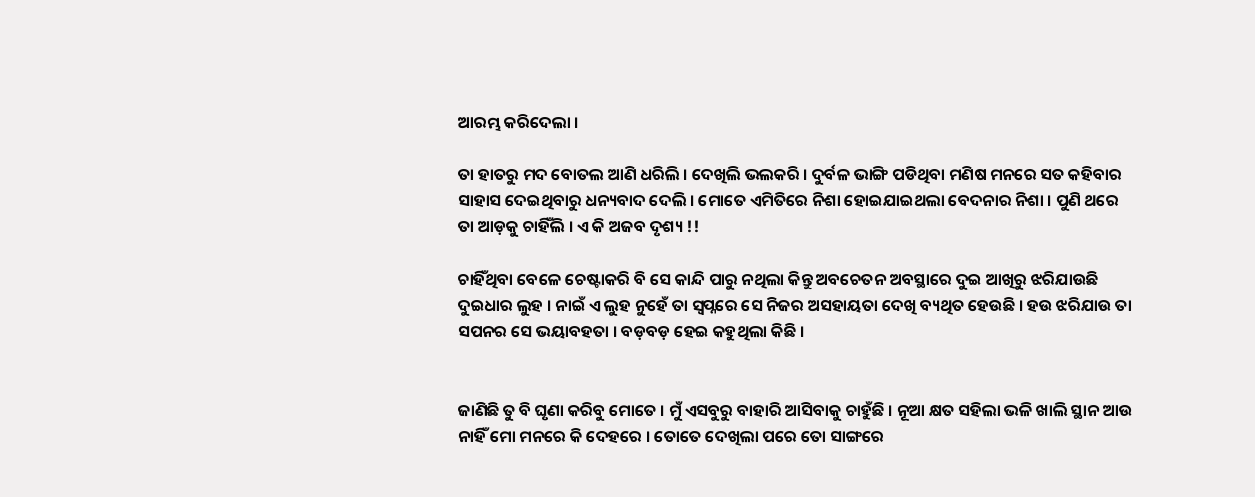ଆରମ୍ଭ କରିଦେଲା ।

ତା ହାତରୁ ମଦ ବୋତଲ ଆଣି ଧରିଲି । ଦେଖିଲି ଭଲକରି । ଦୁର୍ବଳ ଭାଙ୍ଗି ପଡିଥିବା ମଣିଷ ମନରେ ସତ କହିବାର ସାହାସ ଦେଇଥିବାରୁ ଧନ୍ୟବାଦ ଦେଲି । ମୋତେ ଏମିତିରେ ନିଶା ହୋଇଯାଇଥଲା ବେଦନାର ନିଶା । ପୁଣି ଥରେ ତା ଆଡ଼କୁ ଚାହିଁଲି । ଏ କି ଅଜବ ଦୃଶ୍ୟ !!

ଚାହିଁଥିବା ବେଳେ ଚେଷ୍ଟାକରି ବି ସେ କାନ୍ଦି ପାରୁ ନଥିଲା କିନ୍ତୁ ଅବଚେତନ ଅବସ୍ଥାରେ ଦୁଇ ଆଖିରୁ ଝରିଯାଉଛି ଦୁଇଧାର ଲୁହ । ନାଇଁ ଏ ଲୁହ ନୁହେଁ ତା ସ୍ୱପ୍ନରେ ସେ ନିଜର ଅସହାୟତା ଦେଖି ବ୍ୟଥିତ ହେଉଛି । ହଉ ଝରିଯାଉ ତା ସପନର ସେ ଭୟାବହତା । ବଡ଼ବଡ଼ ହେଇ କହୁଥିଲା କିଛି ।


ଜାଣିଛି ତୁ ବି ଘୃଣା କରିବୁ ମୋତେ । ମୁଁ ଏସବୁରୁ ବାହାରି ଆସିବାକୁ ଚାହୁଁଛି । ନୂଆ କ୍ଷତ ସହିଲା ଭଳି ଖାଲି ସ୍ଥାନ ଆଉ ନାହିଁ ମୋ ମନରେ କି ଦେହରେ । ତୋତେ ଦେଖିଲା ପରେ ତୋ ସାଙ୍ଗରେ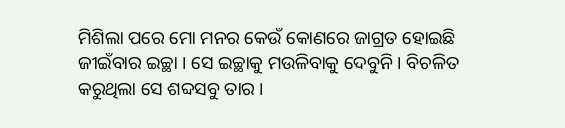ମିଶିଲା ପରେ ମୋ ମନର କେଉଁ କୋଣରେ ଜାଗ୍ରତ ହୋଇଛି ଜୀଇଁବାର ଇଚ୍ଛା । ସେ ଇଚ୍ଛାକୁ ମଉଳିବାକୁ ଦେବୁନି । ବିଚଳିତ କରୁଥିଲା ସେ ଶବ୍ଦସବୁ ତାର ।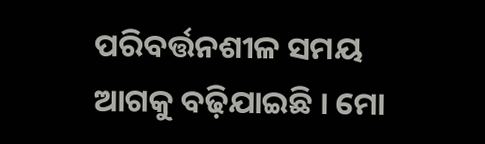ପରିବର୍ତ୍ତନଶୀଳ ସମୟ ଆଗକୁ ବଢ଼ିଯାଇଛି । ମୋ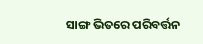ସାଙ୍ଗ ଭିତରେ ପରିବର୍ତ୍ତନ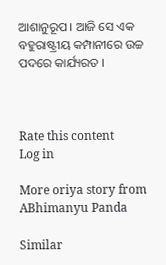ଆଶାନୁରୂପ । ଆଜି ସେ ଏକ ବହୁରାଷ୍ଟ୍ରୀୟ କମ୍ପାନୀରେ ଉଚ୍ଚ ପଦରେ କାର୍ଯ୍ୟରତ ।



Rate this content
Log in

More oriya story from ABhimanyu Panda

Similar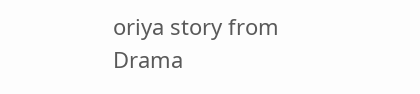oriya story from Drama